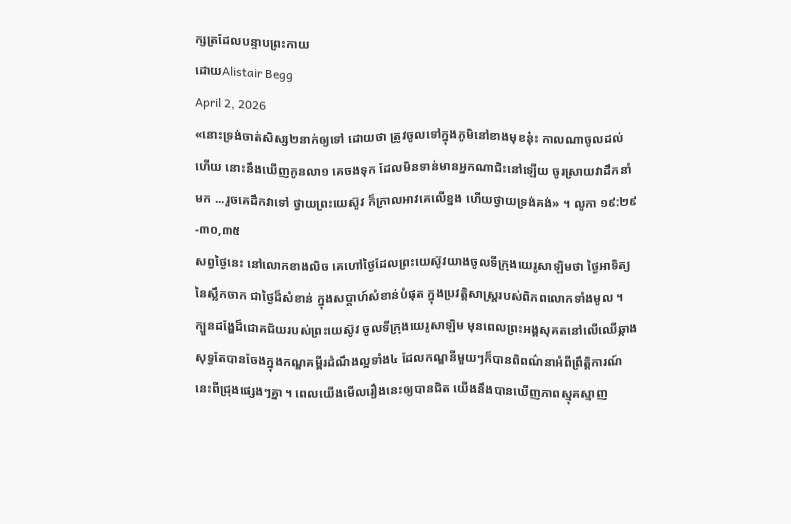ក្សត្រដែលបន្ទាបព្រះកាយ
ដោយAlistair Begg
April 2, 2026
«នោះទ្រង់ចាត់សិស្ស២នាក់ឲ្យទៅ ដោយថា ត្រូវចូលទៅក្នុងភូមិនៅខាងមុខនុ៎ះ កាលណាចូលដល់ហើយ នោះនឹងឃើញកូនលា១ គេចងទុក ដែលមិនទាន់មានអ្នកណាជិះនៅឡើយ ចូរស្រាយវាដឹកនាំមក ...រួចគេដឹកវាទៅ ថ្វាយព្រះយេស៊ូវ ក៏ក្រាលអាវគេលើខ្នង ហើយថ្វាយទ្រង់គង់» ។ លូកា ១៩:២៩-៣០,៣៥
សព្វថ្ងៃនេះ នៅលោកខាងលិច គេហៅថ្ងៃដែលព្រះយេស៊ូវយាងចូលទីក្រុងយេរូសាឡិមថា ថ្ងៃអាទិត្យនៃស្លឹកចាក ជាថ្ងៃដ៏សំខាន់ ក្នុងសប្តាហ៍សំខាន់បំផុត ក្នុងប្រវត្តិសាស្រ្តរបស់ពិភពលោកទាំងមូល ។ ក្បួនដង្ហែដ៏ជោគជ័យរបស់ព្រះយេស៊ូវ ចូលទីក្រុងយេរូសាឡិម មុនពេលព្រះអង្គសុគតនៅលើឈើឆ្កាង សុទ្ធតែបានចែងក្នុងកណ្ឌគម្ពីរដំណឹងល្អទាំង៤ ដែលកណ្ឌនីមួយៗក៏បានពិពណ៌នាអំពីព្រឹត្តិការណ៍នេះពីជ្រុងផ្សេងៗគ្នា ។ ពេលយើងមើលរឿងនេះឲ្យបានជិត យើងនឹងបានឃើញភាពស្មុគស្មាញ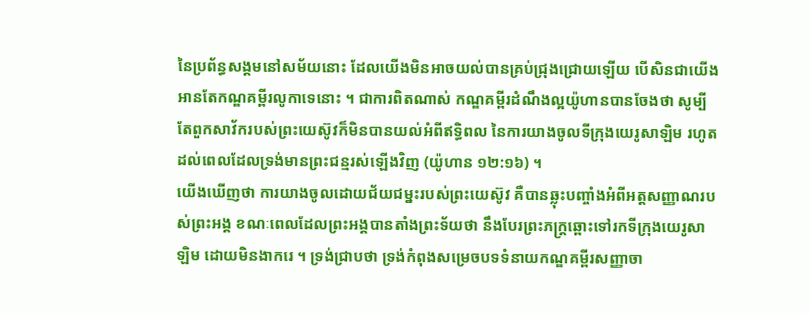នៃប្រព័ន្ធសង្គមនៅសម័យនោះ ដែលយើងមិនអាចយល់បានគ្រប់ជ្រុងជ្រោយឡើយ បើសិនជាយើងអានតែកណ្ឌគម្ពីរលូកាទេនោះ ។ ជាការពិតណាស់ កណ្ឌគម្ពីរដំណឹងល្អយ៉ូហានបានចែងថា សូម្បីតែពួកសាវ័ករបស់ព្រះយេស៊ូវក៏មិនបានយល់អំពីឥទ្ធិពល នៃការយាងចូលទីក្រុងយេរូសាឡិម រហូតដល់ពេលដែលទ្រង់មានព្រះជន្មរស់ឡើងវិញ (យ៉ូហាន ១២:១៦) ។
យើងឃើញថា ការយាងចូលដោយជ័យជម្នះរបស់ព្រះយេស៊ូវ គឺបានឆ្លុះបញ្ចាំងអំពីអត្តសញ្ញាណរបស់ព្រះអង្គ ខណៈពេលដែលព្រះអង្គបានតាំងព្រះទ័យថា នឹងបែរព្រះភក្ត្រឆ្ពោះទៅរកទីក្រុងយេរូសាឡិម ដោយមិនងាករេ ។ ទ្រង់ជ្រាបថា ទ្រង់កំពុងសម្រេចបទទំនាយកណ្ឌគម្ពីរសញ្ញាចា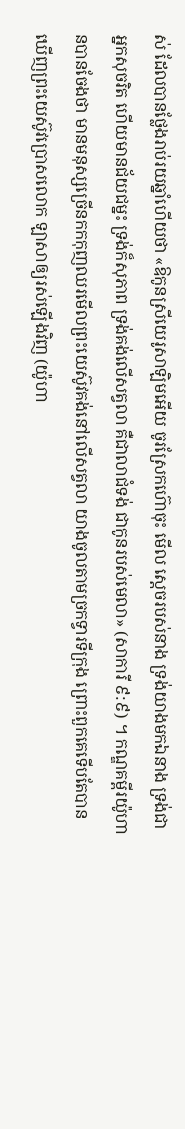ស់ ដែលបានថ្លែងរាប់រយឆ្នាំហើយថា «ឱកូនស្រីយេរូសាឡិមអើយ ចូរស្រែកហ៊ោចុះ មើល ស្ដេចរបស់នាង ទ្រង់យាងមកឯនាង ទ្រង់ជាអ្នកសុចរិត ហើយមានជ័យជម្នះ ទ្រង់ក៏សុភាព ទ្រង់គង់លើសត្វលា គឺជាលាជំទង់ ជាកូនរបស់មេលា» (សាការី ៩:៩) ។ កណ្ឌគម្ពីរយ៉ូហានបានចែងថា មានមនុស្សច្រើនកកកុញឈរមើលព្រះយេស៊ូវគង់នៅលើសត្វលា យាងចូលតាមច្រកទ្វារទីក្រុង ព្រោះពួកគេទើបតែបានឃើញព្រះយេស៊ូវប្រោសលោក ឡាសាឲ្យរស់ឡើងវិញ (យ៉ូហា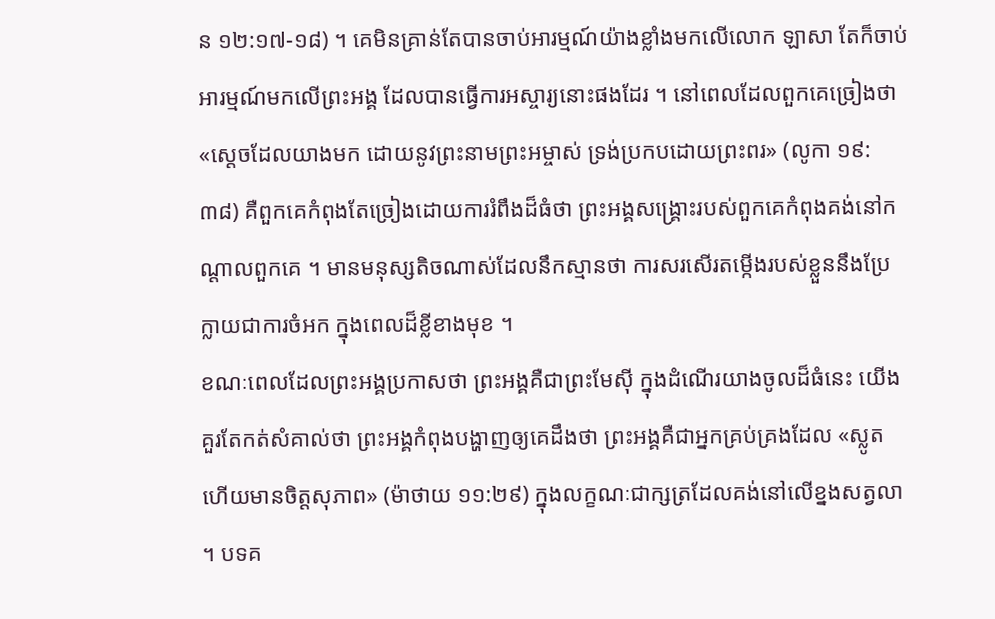ន ១២:១៧-១៨) ។ គេមិនគ្រាន់តែបានចាប់អារម្មណ៍យ៉ាងខ្លាំងមកលើលោក ឡាសា តែក៏ចាប់អារម្មណ៍មកលើព្រះអង្គ ដែលបានធ្វើការអស្ចារ្យនោះផងដែរ ។ នៅពេលដែលពួកគេច្រៀងថា «ស្ដេចដែលយាងមក ដោយនូវព្រះនាមព្រះអម្ចាស់ ទ្រង់ប្រកបដោយព្រះពរ» (លូកា ១៩:៣៨) គឺពួកគេកំពុងតែច្រៀងដោយការរំពឹងដ៏ធំថា ព្រះអង្គសង្គ្រោះរបស់ពួកគេកំពុងគង់នៅកណ្តាលពួកគេ ។ មានមនុស្សតិចណាស់ដែលនឹកស្មានថា ការសរសើរតម្កើងរបស់ខ្លួននឹងប្រែក្លាយជាការចំអក ក្នុងពេលដ៏ខ្លីខាងមុខ ។
ខណៈពេលដែលព្រះអង្គប្រកាសថា ព្រះអង្គគឺជាព្រះមែស៊ី ក្នុងដំណើរយាងចូលដ៏ធំនេះ យើងគួរតែកត់សំគាល់ថា ព្រះអង្គកំពុងបង្ហាញឲ្យគេដឹងថា ព្រះអង្គគឺជាអ្នកគ្រប់គ្រងដែល «ស្លូត ហើយមានចិត្តសុភាព» (ម៉ាថាយ ១១:២៩) ក្នុងលក្ខណៈជាក្សត្រដែលគង់នៅលើខ្នងសត្វលា ។ បទគ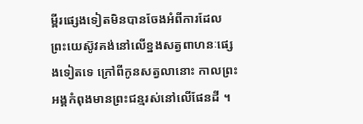ម្ពីរផ្សេងទៀតមិនបានចែងអំពីការដែលព្រះយេស៊ូវគង់នៅលើខ្នងសត្វពាហនៈផ្សេងទៀតទេ ក្រៅពីកូនសត្វលានោះ កាលព្រះអង្គកំពុងមានព្រះជន្មរស់នៅលើផែនដី ។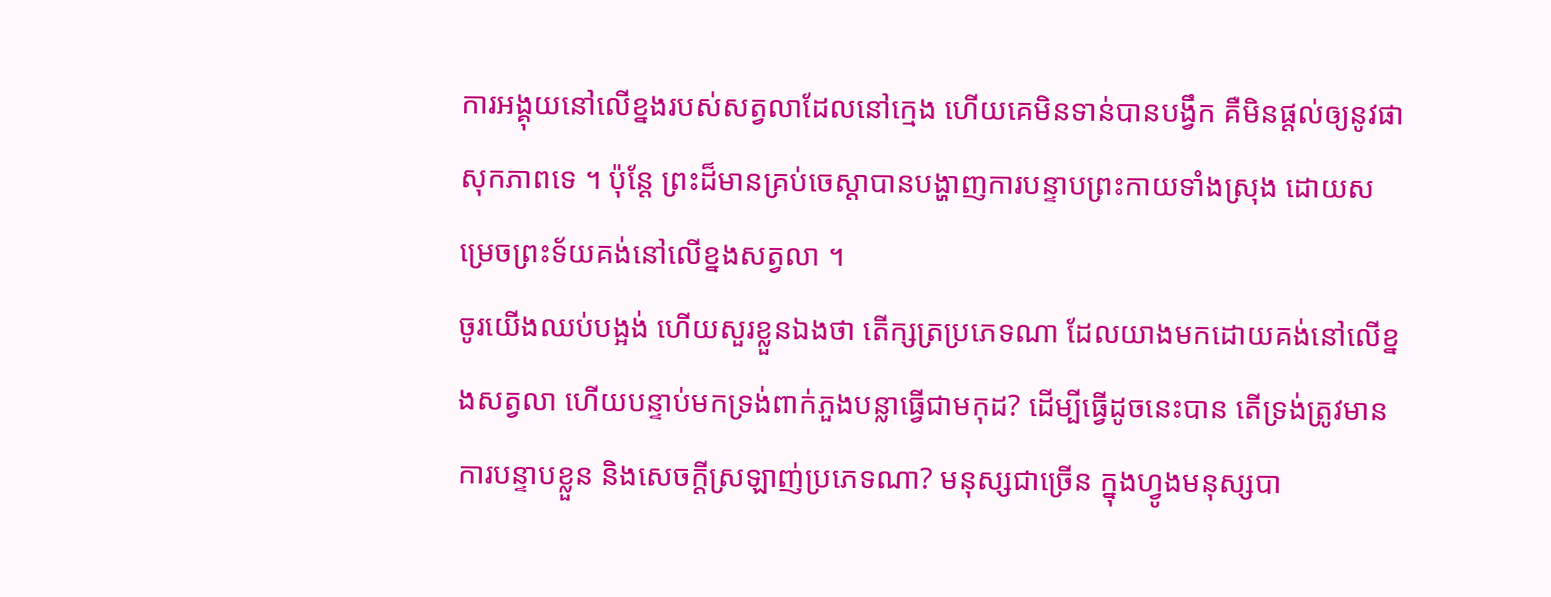ការអង្គុយនៅលើខ្នងរបស់សត្វលាដែលនៅក្មេង ហើយគេមិនទាន់បានបង្វឹក គឺមិនផ្តល់ឲ្យនូវផាសុកភាពទេ ។ ប៉ុន្តែ ព្រះដ៏មានគ្រប់ចេស្ដាបានបង្ហាញការបន្ទាបព្រះកាយទាំងស្រុង ដោយសម្រេចព្រះទ័យគង់នៅលើខ្នងសត្វលា ។
ចូរយើងឈប់បង្អង់ ហើយសួរខ្លួនឯងថា តើក្សត្រប្រភេទណា ដែលយាងមកដោយគង់នៅលើខ្នងសត្វលា ហើយបន្ទាប់មកទ្រង់ពាក់ភួងបន្លាធ្វើជាមកុដ? ដើម្បីធ្វើដូចនេះបាន តើទ្រង់ត្រូវមានការបន្ទាបខ្លួន និងសេចក្តីស្រឡាញ់ប្រភេទណា? មនុស្សជាច្រើន ក្នុងហ្វូងមនុស្សបា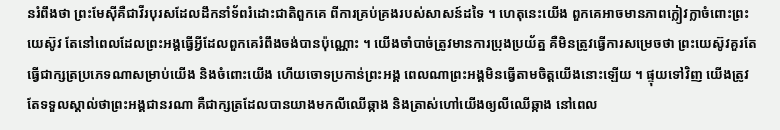នរំពឹងថា ព្រះមែស៊ីគឺជាវីរបុរសដែលដឹកនាំទ័ពរំដោះជាតិពួកគេ ពីការគ្រប់គ្រងរបស់សាសន៍ដទៃ ។ ហេតុនេះយើង ពួកគេអាចមានភាពក្លៀវក្លាចំពោះព្រះយេស៊ូវ តែនៅពេលដែលព្រះអង្គធ្វើអ្វីដែលពួកគេរំពឹងចង់បានប៉ុណ្ណោះ ។ យើងចាំបាច់ត្រូវមានការប្រុងប្រយ័ត្ន គឺមិនត្រូវធ្វើការសម្រេចថា ព្រះយេស៊ូវគួរតែធ្វើជាក្សត្រប្រភេទណាសម្រាប់យើង និងចំពោះយើង ហើយចោទប្រកាន់ព្រះអង្គ ពេលណាព្រះអង្គមិនធ្វើតាមចិត្តយើងនោះឡើយ ។ ផ្ទុយទៅវិញ យើងត្រូវតែទទួលស្គាល់ថាព្រះអង្គជានរណា គឺជាក្សត្រដែលបានយាងមកលីឈើឆ្កាង និងត្រាស់ហៅយើងឲ្យលីឈើឆ្កាង នៅពេល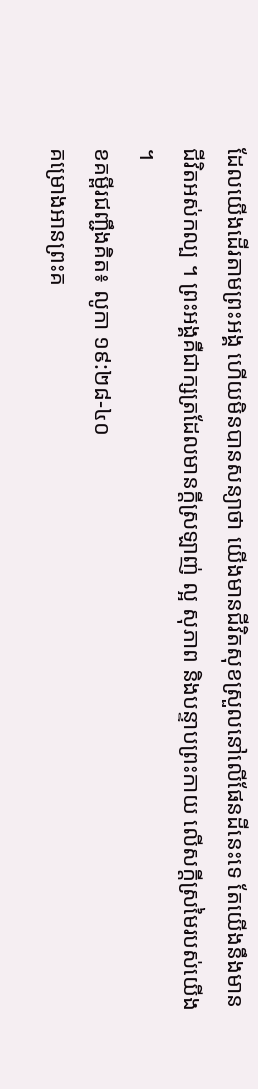ដែលយើងដើរតាមព្រះអង្គ ហើយមិនបានសន្យាថា យើងមានជីវិតសុខស្រួលនៅលើផែនដីនេះទេ តែយើងនឹងមានជីវិតអស់កល្ប ។ ព្រះអង្គគឺជាក្សត្រដែលមានក្តីស្រឡាញ់ ល្អ សុភាព និងបន្ទាបព្រះកាយ លើសក្តីស្រមៃរបស់យើង ។
ខគម្ពីរជញ្ជឹងគិត៖ លូកា ១៩:២៨-៤០
គម្រោងអានព្រះគ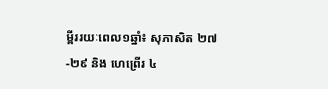ម្ពីររយៈពេល១ឆ្នាំ៖ សុភាសិត ២៧-២៩ និង ហេព្រើរ ៤